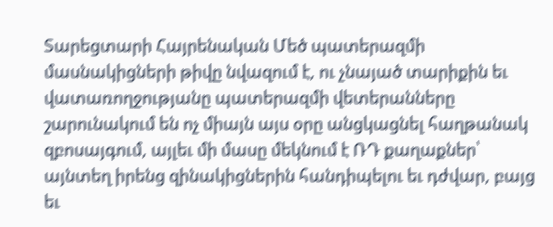Տարեցտարի Հայրենական Մեծ պատերազմի մասնակիցների թիվը նվազում է, ու չնայած տարիքին եւ վատառողջությանը պատերազմի վետերանները շարունակում են ոչ միայն այս օրը անցկացնել հաղթանակ զբոսայգում, այլեւ մի մասը մեկնում է ՌԴ քաղաքներ՝ այնտեղ իրենց զինակիցներին հանդիպելու եւ դժվար, բայց եւ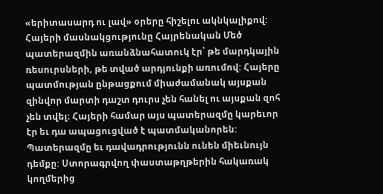«երիտասարդ ու լավ» օրերը հիշելու ակնկալիքով: Հայերի մասնակցությունը Հայրենական Մեծ պատերազմին առանձնահատուկ էր՝ թե մարդկային ռեսուրսների, թե տված արդյունքի առումով: Հայերը պատմության ընթացքում միաժամանակ այսքան զինվոր մարտի դաշտ դուրս չեն հանել ու այսքան զոհ չեն տվել։ Հայերի համար այս պատերազմը կարեւոր էր եւ դա ապացուցված է պատմականորեն:
Պատերազմը եւ դավադրությունն ունեն միեւնույն դեմքը: Ստորագրվող փաստաթղթերին հակառակ կողմերից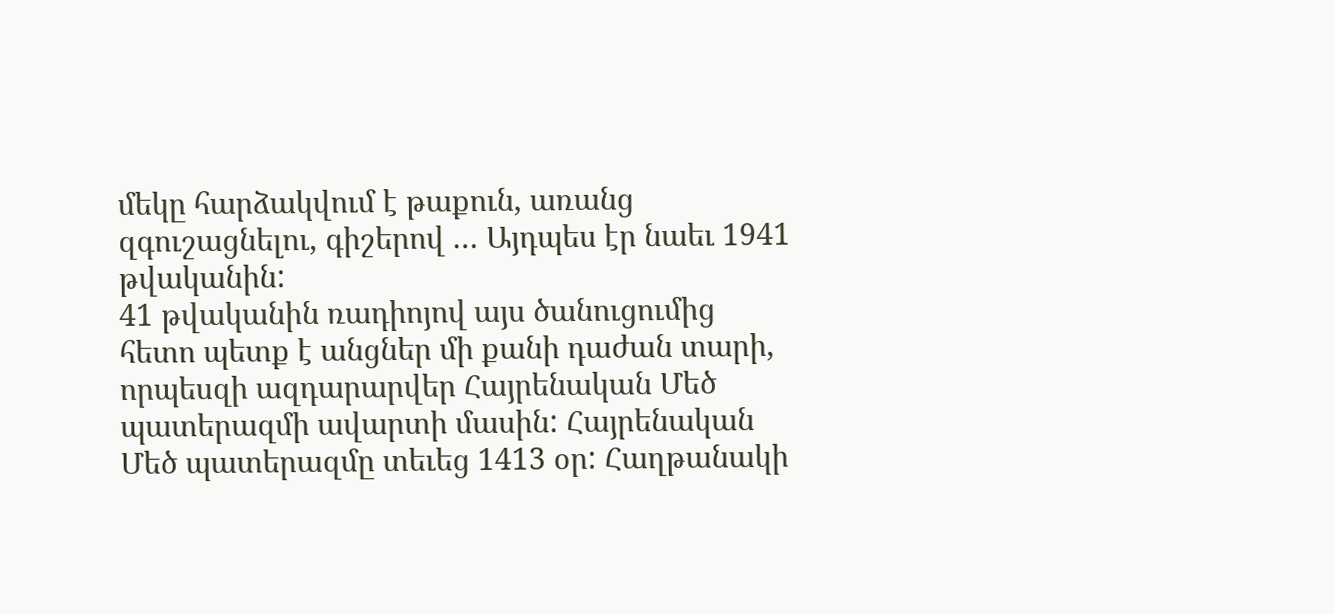մեկը հարձակվում է թաքուն, առանց զգուշացնելու, գիշերով … Այդպես էր նաեւ 1941 թվականին:
41 թվականին ռադիոյով այս ծանուցումից հետո պետք է անցներ մի քանի դաժան տարի, որպեսզի ազդարարվեր Հայրենական Մեծ պատերազմի ավարտի մասին: Հայրենական Մեծ պատերազմը տեւեց 1413 օր: Հաղթանակի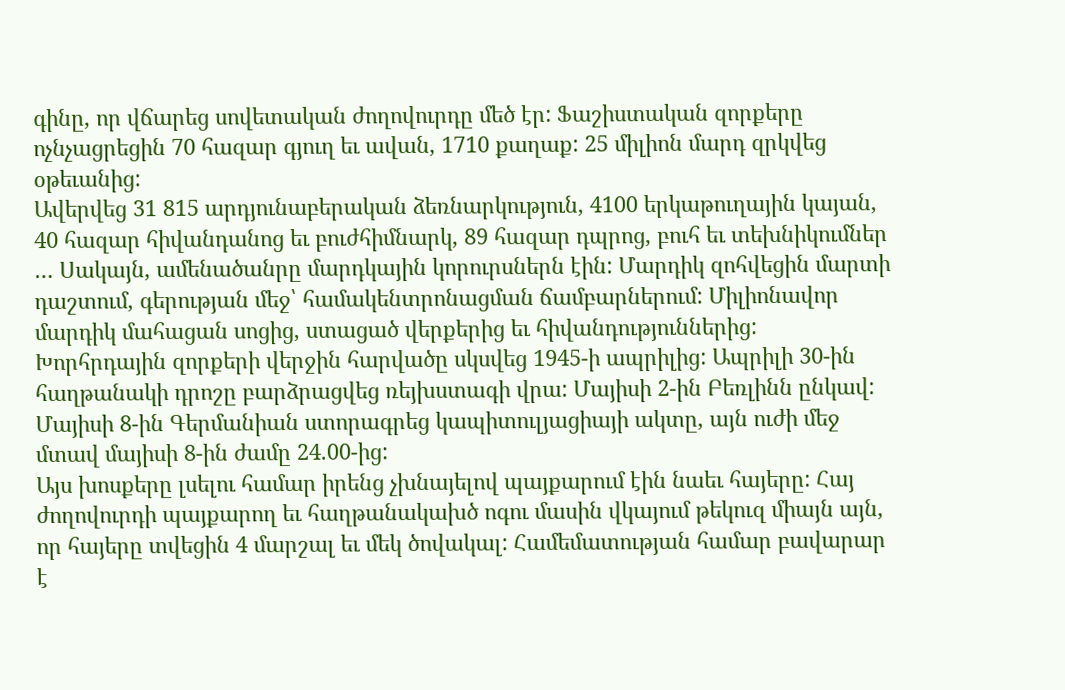գինը, որ վճարեց սովետական ժողովուրդը մեծ էր: Ֆաշիստական զորքերը ոչնչացրեցին 70 հազար գյուղ եւ ավան, 1710 քաղաք: 25 միլիոն մարդ զրկվեց օթեւանից:
Ավերվեց 31 815 արդյունաբերական ձեռնարկություն, 4100 երկաթուղային կայան, 40 հազար հիվանդանոց եւ բուժհիմնարկ, 89 հազար դպրոց, բուհ եւ տեխնիկումներ … Սակայն, ամենածանրը մարդկային կորուրսներն էին: Մարդիկ զոհվեցին մարտի դաշտում, գերության մեջ՝ համակենտրոնացման ճամբարներում: Միլիոնավոր մարդիկ մահացան սոցից, ստացած վերքերից եւ հիվանդություններից:
Խորհրդային զորքերի վերջին հարվածը սկսվեց 1945-ի ապրիլից: Ապրիլի 30-ին հաղթանակի դրոշը բարձրացվեց ռեյխստագի վրա: Մայիսի 2-ին Բեռլինն ընկավ: Մայիսի 8-ին Գերմանիան ստորագրեց կապիտուլյացիայի ակտը, այն ուժի մեջ մտավ մայիսի 8-ին ժամը 24.00-ից:
Այս խոսքերը լսելու համար իրենց չխնայելով պայքարում էին նաեւ հայերը: Հայ ժողովուրդի պայքարող եւ հաղթանակախծ ոգու մասին վկայում թեկուզ միայն այն, որ հայերը տվեցին 4 մարշալ եւ մեկ ծովակալ: Համեմատության համար բավարար է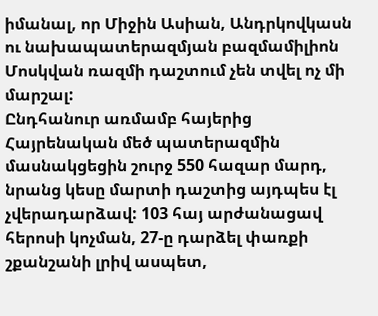իմանալ, որ Միջին Ասիան, Անդրկովկասն ու նախապատերազմյան բազմամիլիոն Մոսկվան ռազմի դաշտում չեն տվել ոչ մի մարշալ:
Ընդհանուր առմամբ հայերից Հայրենական մեծ պատերազմին մասնակցեցին շուրջ 550 հազար մարդ, նրանց կեսը մարտի դաշտից այդպես էլ չվերադարձավ: 103 հայ արժանացավ հերոսի կոչման, 27-ը դարձել փառքի շքանշանի լրիվ ասպետ,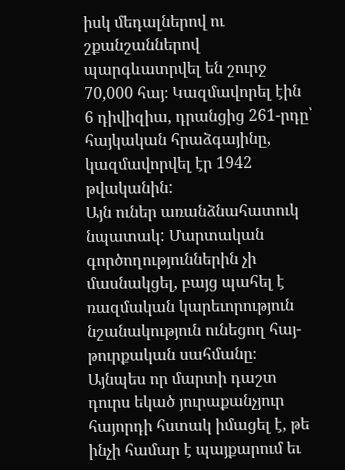իսկ մեդալներով ու շքանշաններով պարգևատրվել են շուրջ 70,000 հայ։ Կազմավորել էին 6 դիվիզիա, դրանցից 261-րդը՝ հայկական հրաձգայինը, կազմավորվել էր 1942 թվականին:
Այն ուներ առանձնահատուկ նպատակ: Մարտական գործողություններին չի մասնակցել, բայց պահել է ռազմական կարեւորություն նշանակություն ունեցող հայ-թուրքական սահմանը։ Այնպես որ մարտի դաշտ դուրս եկած յուրաքանչյուր հայորդի հստակ իմացել է, թե ինչի համար է պայքարում եւ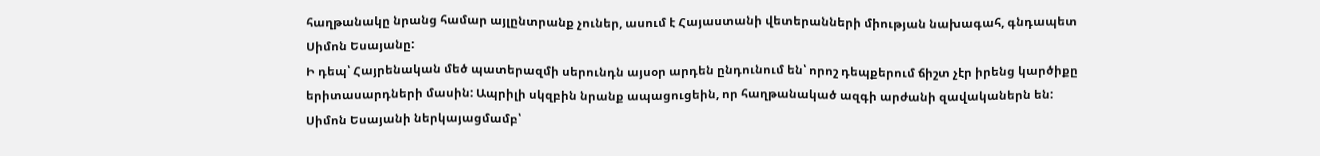հաղթանակը նրանց համար այլընտրանք չուներ, ասում է Հայաստանի վետերանների միության նախագահ, գնդապետ Սիմոն Եսայանը:
Ի դեպ՝ Հայրենական մեծ պատերազմի սերունդն այսօր արդեն ընդունում են՝ որոշ դեպքերում ճիշտ չէր իրենց կարծիքը երիտասարդների մասին: Ապրիլի սկզբին նրանք ապացուցեին, որ հաղթանակած ազգի արժանի զավականերն են:
Սիմոն Եսայանի ներկայացմամբ՝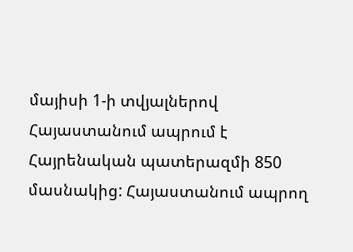մայիսի 1-ի տվյալներով Հայաստանում ապրում է Հայրենական պատերազմի 850 մասնակից: Հայաստանում ապրող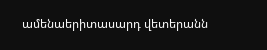ամենաերիտասարդ վետերանն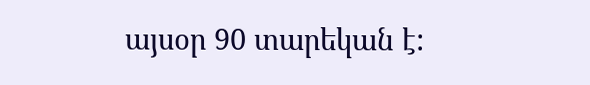այսօր 90 տարեկան է: